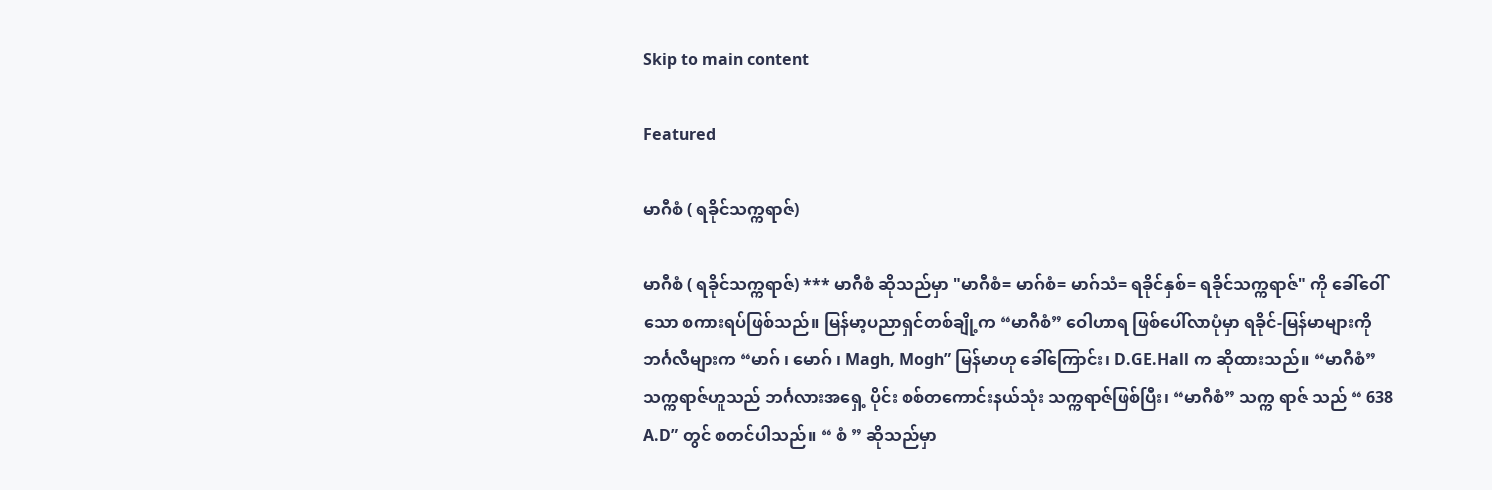Skip to main content

Featured

မာဂီစံ ( ရခိုင်သက္ကရာဇ်)

မာဂီစံ ( ရခိုင်သက္ကရာဇ်) *** မာဂီစံ ဆိုသည်မှာ "မာဂီစံ= မာဂ်စံ= မာဂ်သံ= ရခိုင်နှစ်= ရခိုင်သက္ကရာဇ်" ကို ခေါ်ဝေါ်သော စကားရပ်ဖြစ်သည်။ မြန်မာ့ပညာရှင်တစ်ချို့က “မာဂီစံ” ဝေါဟာရ ဖြစ်ပေါ်လာပုံမှာ ရခိုင်-မြန်မာများကို ဘင်္ဂလီများက “မာဂ် ၊ မောဂ် ၊ Magh, Mogh” မြန်မာဟု ခေါ်ကြောင်း၊ D.GE.Hall က ဆိုထားသည်။ “မာဂီစံ” သက္ကရာဇ်ဟူသည် ဘင်္ဂလားအရှေ့ ပိုင်း စစ်တကောင်းနယ်သုံး သက္ကရာဇ်ဖြစ်ပြီး၊ “မာဂီစံ” သက္က ရာဇ် သည် “ 638 A.D” တွင် စတင်ပါသည်။ “ စံ ” ဆိုသည်မှာ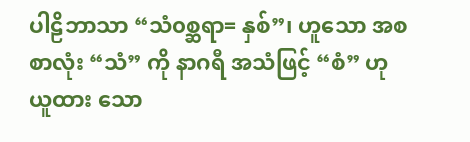ပါဠိဘာသာ “သံ၀စ္ဆရာ= နှစ်”၊ ဟူသော အစ စာလုံး “သံ” ကို နာဂရီ အသံဖြင့် “စံ” ဟု ယူထား သော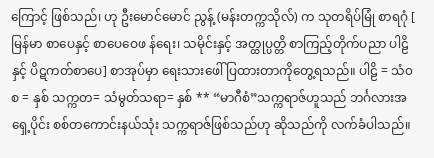ကြောင့် ဖြစ်သည်၊ ဟု ဦးမောင်မောင် ညွန့် (မန်းတက္ကသိုလ်) က သုတရိပ်မြုံ စာရဂုံ [ မြန်မာ စာပေနှင့် စာပေဝေဖ န်ရေး၊ သမိုင်းနှင့် အတ္ထုပ္ပတ္တိ စာကြည့်တိုက်ပညာ ပါဠိနှင့် ပိဋကတ်စာပေ] စာအုပ်မှာ ရေးသားဖေါ် ပြထားတာကိုတွေ့ရသည်။ ပါဠိ = သံ၀စ = နှစ် သက္ကတ= သံမွတ်သရာ= နှစ် ** “မာဂီစံ”သက္ကရာဇ်ဟူသည် ဘင်္ဂလားအရှေ့ပိုင်း စစ်တကောင်းနယ်သုံး သက္ကရာဇ်ဖြစ်သည်ဟု ဆိုသည်ကို လက်ခံပါသည်။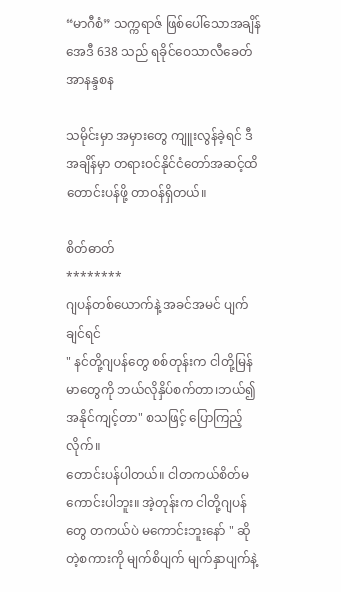“မာဂီစံ” သက္ကရာဇ် ဖြစ်ပေါ်သောအချိန် အေဒီ 638 သည် ရခိုင်ဝေသာလီခေတ် အာနန္ဒစန

သမိုင်းမှာ အမှားတွေ ကျူးလွန်ခဲ့ရင် ဒီအချိန်မှာ တရားဝင်နိုင်ငံတော်အဆင့်ထိ တောင်းပန်ဖို့ တာဝန်ရှိတယ်။

စိတ်ဓာတ်
********
ဂျပန်တစ်ယောက်နဲ့ အခင်အမင် ပျက်ချင်ရင်
" နင်တို့ဂျပန်တွေ စစ်တုန်းက ငါတို့မြန်မာတွေကို ဘယ်လိုနှိပ်စက်တာ၊ဘယ်၍အနိုင်ကျင့်တာ" စသဖြင့် ပြောကြည့်လိုက်။
တောင်းပန်ပါတယ်။ ငါတကယ်စိတ်မကောင်းပါဘူး။ အဲ့တုန်းက ငါတို့ဂျပန်တွေ တကယ်ပဲ မကောင်းဘူးနော် " ဆိုတဲ့စကားကို မျက်စိပျက် မျက်နှာပျက်နဲ့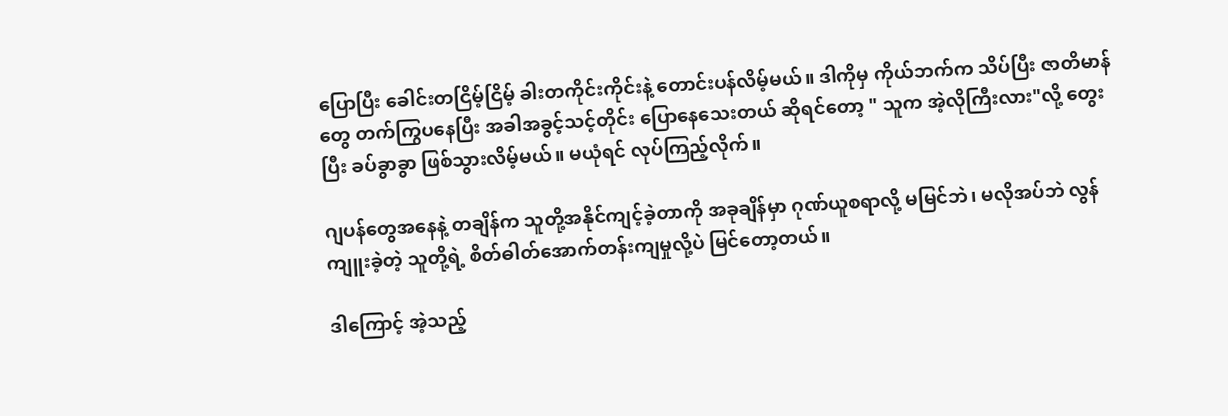ပြောပြီး ခေါင်းတငြိမ့်ငြိမ့် ခါးတကိုင်းကိုင်းနဲ့ တောင်းပန်လိမ့်မယ်။ ဒါကိုမှ ကိုယ်ဘက်က သိပ်ပြီး ဇာတိမာန်တွေ တက်ကြွပနေပြီး အခါအခွင့်သင့်တိုင်း ပြောနေသေးတယ် ဆိုရင်တော့ " သူက အဲ့လိုကြီးလား"လို့ တွေးပြီး ခပ်ခွာခွာ ဖြစ်သွားလိမ့်မယ်။ မယုံရင် လုပ်ကြည့်လိုက်။

ဂျပန်တွေအနေနဲ့ တချိန်က သူတို့အနိုင်ကျင့်ခဲ့တာကို အခုချိန်မှာ ဂုဏ်ယူစရာလို့ မမြင်ဘဲ၊ မလိုအပ်ဘဲ လွန်ကျူးခဲ့တဲ့ သူတို့ရဲ့ စိတ်ဓါတ်အောက်တန်းကျမှုလို့ပဲ မြင်တော့တယ်။

ဒါကြောင့် အဲ့သည့်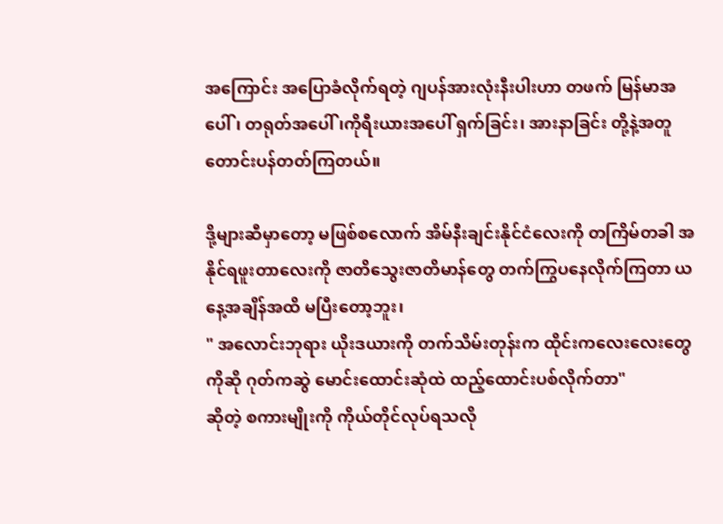အကြောင်း အပြောခံလိုက်ရတဲ့ ဂျပန်အားလုံးနီးပါးဟာ တဖက် မြန်မာအပေါ်၊ တရုတ်အပေါ်၊ကိုရီးယားအပေါ် ရှက်ခြင်း၊ အားနာခြင်း တို့နဲ့အတူ တောင်းပန်တတ်ကြတယ်။

ဒို့များဆီမှာတော့ မဖြစ်စလောက် အိမ်နီးချင်းနိုင်ငံလေးကို တကြိမ်တခါ အနိုင်ရဖူးတာလေးကို ဇာတိသွေးဇာတိမာန်တွေ တက်ကြွပနေလိုက်ကြတာ ယနေ့အချိန်အထိ မပြီးတော့ဘူး၊
" အလောင်းဘုရား ယိုးဒယားကို တက်သိမ်းတုန်းက ထိုင်းကလေးလေးတွေကိုဆို ဂုတ်ကဆွဲ မောင်းထောင်းဆုံထဲ ထည့်ထောင်းပစ်လိုက်တာ"
ဆိုတဲ့ စကားမျိုးကို ကိုယ်တိုင်လုပ်ရသလို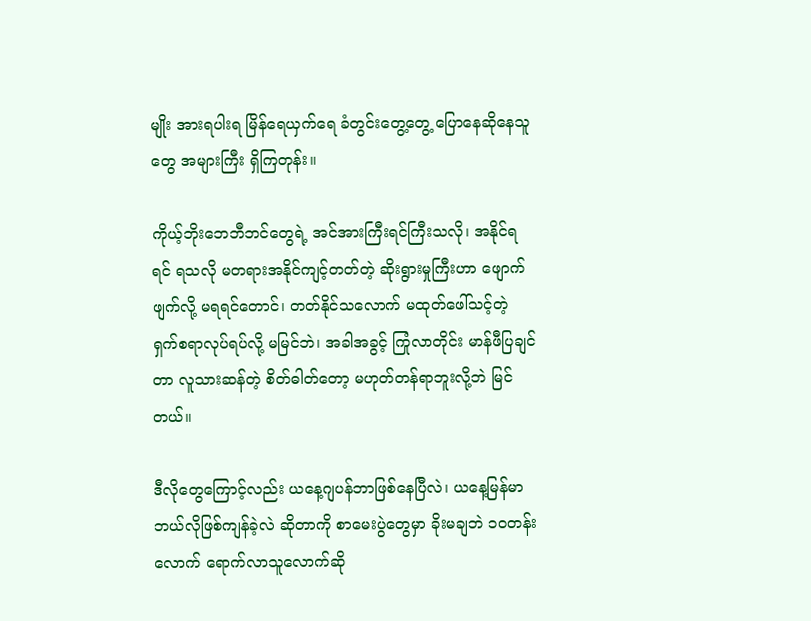မျိုး အားရပါးရ မြိန်ရေယှက်ရေ ခံတွင်းတွေ့တွေ့ ပြောနေဆိုနေသူတွေ အများကြီး ရှိကြတုန်း။

ကိုယ့်ဘိုးဘေဘီဘင်တွေရဲ့ အင်အားကြီးရင်ကြီးသလို၊ အနိုင်ရရင် ရသလို မတရားအနိုင်ကျင့်တတ်တဲ့ ဆိုးရွားမှုကြီးဟာ ဖျောက်ဖျက်လို့ မရရင်တောင်၊ တတ်နိုင်သလောက် မထုတ်ဖေါ်သင့်တဲ့ ရှက်စရာလုပ်ရပ်လို့ မမြင်ဘဲ၊ အခါအခွင့် ကြုံလာတိုင်း မာန်ဖီပြချင်တာ လူသားဆန်တဲ့ စိတ်ဓါတ်တော့ မဟုတ်တန်ရာဘူးလို့ဘဲ မြင်တယ်။

ဒီလိုတွေကြောင့်လည်း ယနေ့ဂျပန်ဘာဖြစ်နေပြီလဲ၊ ယနေ့မြန်မာ ဘယ်လိုဖြစ်ကျန်ခဲ့လဲ ဆိုတာကို စာမေးပွဲတွေမှာ ခိုးမချဘဲ ၁၀တန်းလောက် ရောက်လာသူလောက်ဆို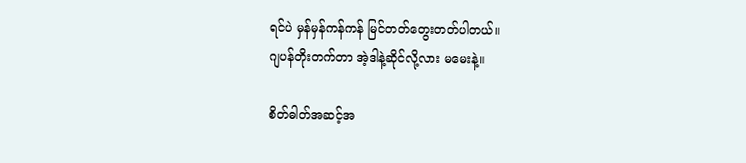ရင်ပဲ မှန်မှန်ကန်ကန် မြင်တတ်တွေးတတ်ပါတယ်။
ဂျပန်တိုးတက်တာ အဲ့ဒါနဲ့ဆိုင်လို့လား မမေးနဲ့။

စိတ်ဓါတ်အဆင့်အ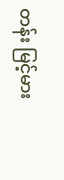တန်း မြင့်မား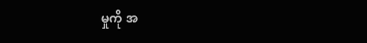မှုကို အ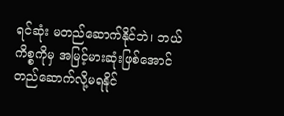ရင်ဆုံး မတည်ဆောက်နိုင်ဘဲ၊ ဘယ်ကိစ္စကိုမှ အမြင့်မားဆုံးဖြစ်အောင် တည်ဆောက်လို့မရနိုင်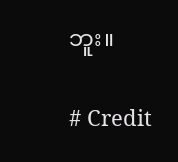ဘူး။

# Credit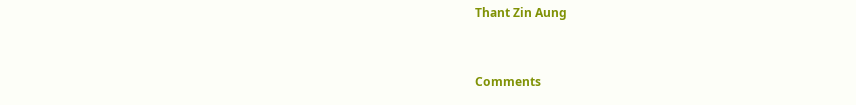Thant Zin Aung



Comments